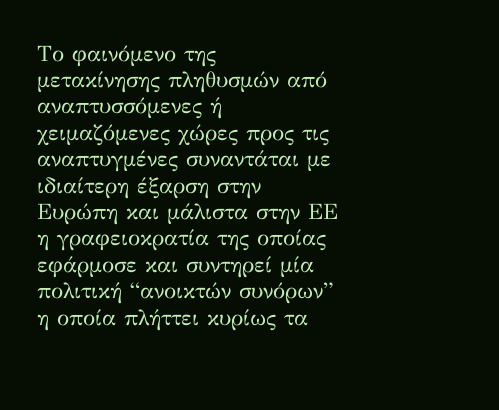Το φαινόμενο της μετακίνησης πληθυσμών από αναπτυσσόμενες ή χειμαζόμενες χώρες προς τις αναπτυγμένες συναντάται με ιδιαίτερη έξαρση στην Ευρώπη και μάλιστα στην ΕΕ η γραφειοκρατία της οποίας εφάρμοσε και συντηρεί μία πολιτική “ανοικτών συνόρων” η οποία πλήττει κυρίως τα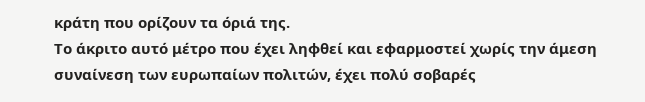κράτη που ορίζουν τα όριά της.
Το άκριτο αυτό μέτρο που έχει ληφθεί και εφαρμοστεί χωρίς την άμεση συναίνεση των ευρωπαίων πολιτών, έχει πολύ σοβαρές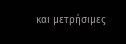και μετρήσιμες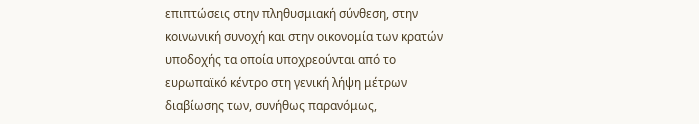επιπτώσεις στην πληθυσμιακή σύνθεση, στην κοινωνική συνοχή και στην οικονομία των κρατών υποδοχής τα οποία υποχρεούνται από το ευρωπαϊκό κέντρο στη γενική λήψη μέτρων διαβίωσης των, συνήθως παρανόμως,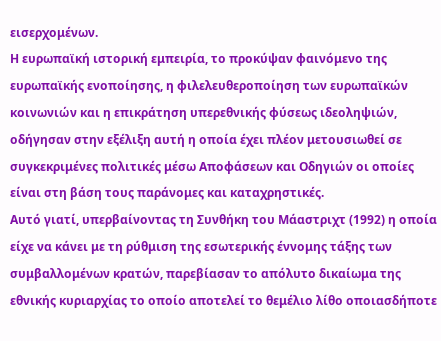εισερχομένων.
Η ευρωπαϊκή ιστορική εμπειρία, το προκύψαν φαινόμενο της ευρωπαϊκής ενοποίησης, η φιλελευθεροποίηση των ευρωπαϊκών κοινωνιών και η επικράτηση υπερεθνικής φύσεως ιδεοληψιών, οδήγησαν στην εξέλιξη αυτή η οποία έχει πλέον μετουσιωθεί σε συγκεκριμένες πολιτικές μέσω Αποφάσεων και Οδηγιών οι οποίες είναι στη βάση τους παράνομες και καταχρηστικές.
Αυτό γιατί, υπερβαίνοντας τη Συνθήκη του Μάαστριχτ (1992) η οποία είχε να κάνει με τη ρύθμιση της εσωτερικής έννομης τάξης των συμβαλλομένων κρατών, παρεβίασαν το απόλυτο δικαίωμα της εθνικής κυριαρχίας το οποίο αποτελεί το θεμέλιο λίθο οποιασδήποτε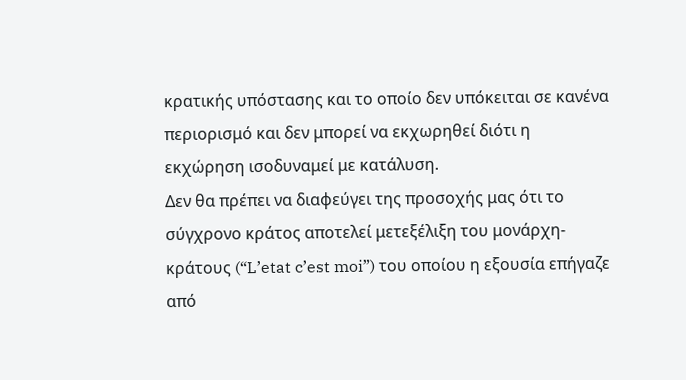κρατικής υπόστασης και το οποίο δεν υπόκειται σε κανένα περιορισμό και δεν μπορεί να εκχωρηθεί διότι η εκχώρηση ισοδυναμεί με κατάλυση.
Δεν θα πρέπει να διαφεύγει της προσοχής μας ότι το σύγχρονο κράτος αποτελεί μετεξέλιξη του μονάρχη-κράτους (“L’etat c’est moi”) του οποίου η εξουσία επήγαζε από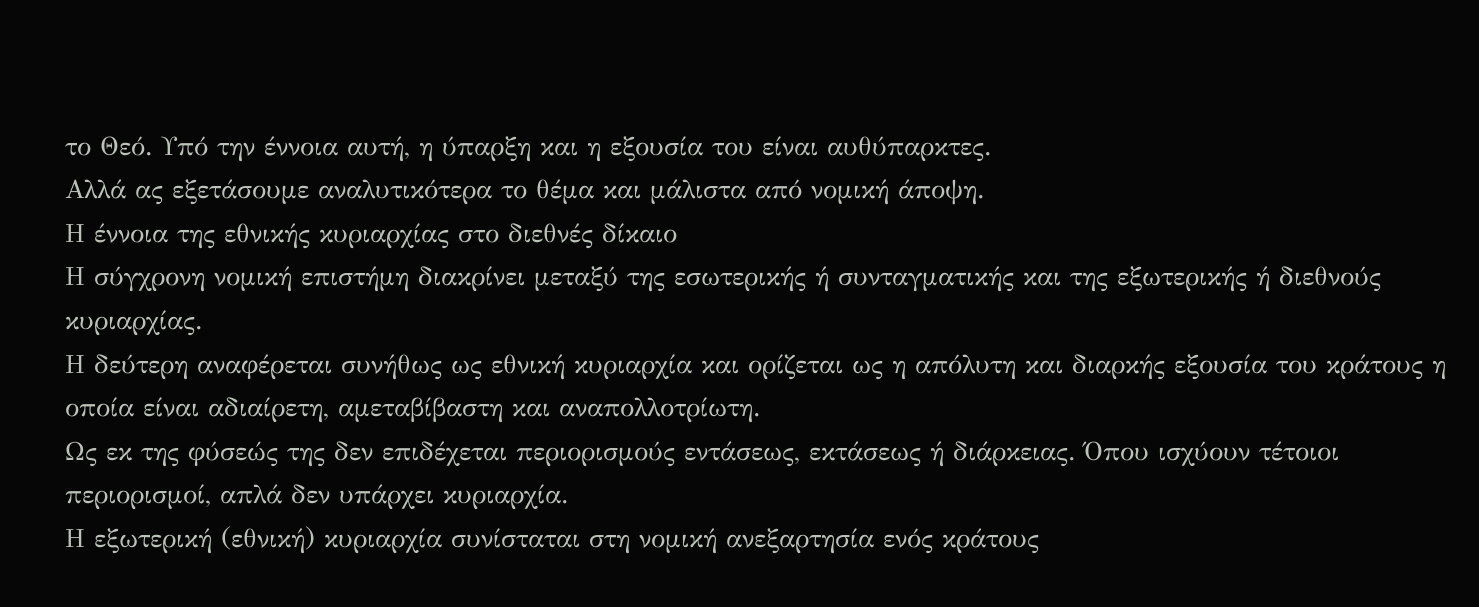το Θεό. Υπό την έννοια αυτή, η ύπαρξη και η εξουσία του είναι αυθύπαρκτες.
Αλλά ας εξετάσουμε αναλυτικότερα το θέμα και μάλιστα από νομική άποψη.
Η έννοια της εθνικής κυριαρχίας στο διεθνές δίκαιο
Η σύγχρονη νομική επιστήμη διακρίνει μεταξύ της εσωτερικής ή συνταγματικής και της εξωτερικής ή διεθνούς κυριαρχίας.
Η δεύτερη αναφέρεται συνήθως ως εθνική κυριαρχία και ορίζεται ως η απόλυτη και διαρκής εξουσία του κράτους η οποία είναι αδιαίρετη, αμεταβίβαστη και αναπολλοτρίωτη.
Ως εκ της φύσεώς της δεν επιδέχεται περιορισμούς εντάσεως, εκτάσεως ή διάρκειας. Όπου ισχύουν τέτοιοι περιορισμοί, απλά δεν υπάρχει κυριαρχία.
Η εξωτερική (εθνική) κυριαρχία συνίσταται στη νομική ανεξαρτησία ενός κράτους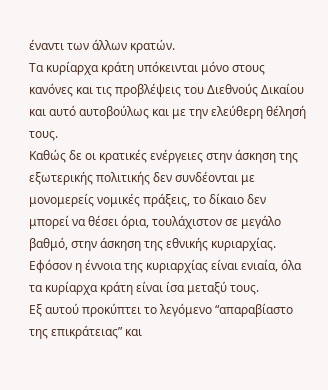έναντι των άλλων κρατών.
Τα κυρίαρχα κράτη υπόκεινται μόνο στους κανόνες και τις προβλέψεις του Διεθνούς Δικαίου και αυτό αυτοβούλως και με την ελεύθερη θέλησή τους.
Καθώς δε οι κρατικές ενέργειες στην άσκηση της εξωτερικής πολιτικής δεν συνδέονται με μονομερείς νομικές πράξεις, το δίκαιο δεν μπορεί να θέσει όρια, τουλάχιστον σε μεγάλο βαθμό, στην άσκηση της εθνικής κυριαρχίας.
Εφόσον η έννοια της κυριαρχίας είναι ενιαία, όλα τα κυρίαρχα κράτη είναι ίσα μεταξύ τους.
Εξ αυτού προκύπτει το λεγόμενο “απαραβίαστο της επικράτειας” και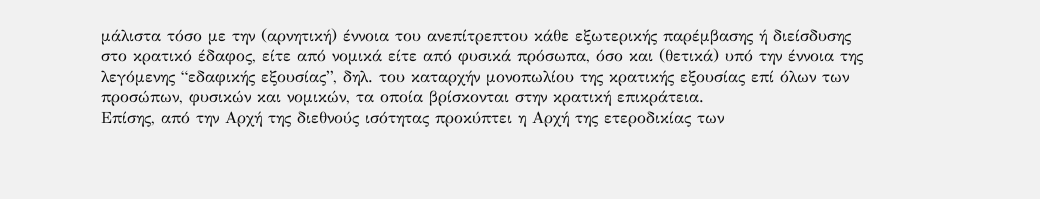μάλιστα τόσο με την (αρνητική) έννοια του ανεπίτρεπτου κάθε εξωτερικής παρέμβασης ή διείσδυσης στο κρατικό έδαφος, είτε από νομικά είτε από φυσικά πρόσωπα, όσο και (θετικά) υπό την έννοια της λεγόμενης “εδαφικής εξουσίας”, δηλ. του καταρχήν μονοπωλίου της κρατικής εξουσίας επί όλων των προσώπων, φυσικών και νομικών, τα οποία βρίσκονται στην κρατική επικράτεια.
Επίσης, από την Αρχή της διεθνούς ισότητας προκύπτει η Αρχή της ετεροδικίας των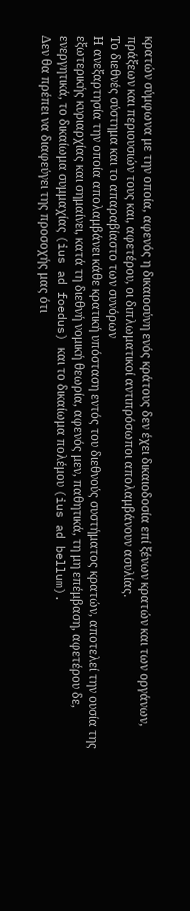κρατών σύμφωνα με την οποία, αφενός η δικαιοσύνη ενός κράτους δεν έχει δικαιοδοσία επί ξένων κρατών και των οργάνων, πράξεων και περιουσιών τους και, αφετέρου, οι διπλωματικοί αντιπρόσωποι απολαμβάνουν ασυλίας.
Το διεθνές σύστημα και το απαραβίαστο των συνόρων
Η ανεξαρτησία την οποία απολαμβάνει κάθε κρατική υπόσταση εντός του διεθνούς συστήματος κρατών, αποτελεί την ουσία της εξωτερικής κυριαρχίας και σημαίνει, κατά τη διεθνή νομική θεωρία, αφενός μεν, παθητικά, τη μη επέμβαση, αφετέρου δε, ενεργητικά, το δικαίωμα συμμαχίας (ius ad foedus) και το δικαίωμα πολέμου (ius ad bellum).
Δεν θα πρέπει να διαφεύγει της προσοχής μας ότι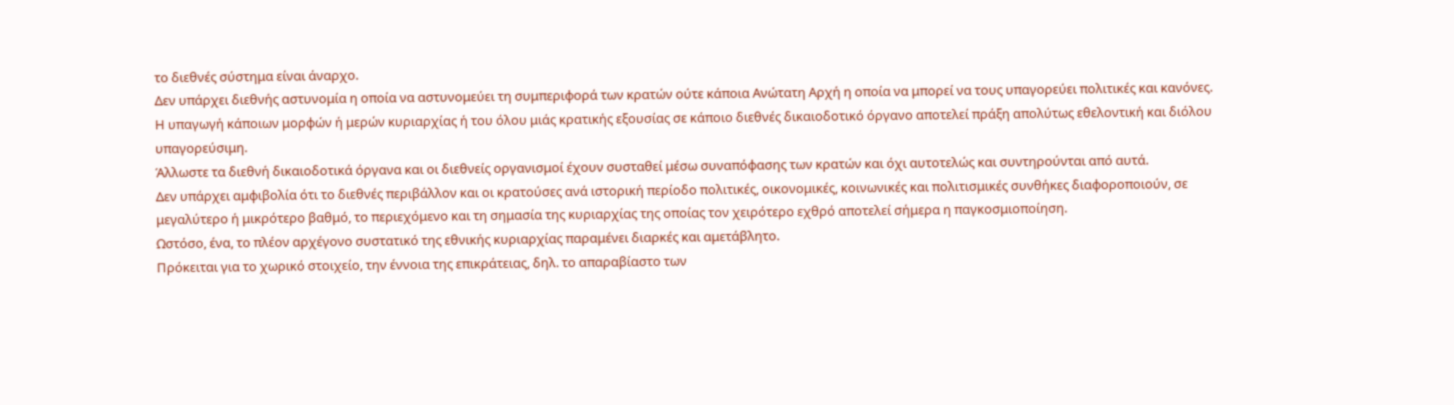το διεθνές σύστημα είναι άναρχο.
Δεν υπάρχει διεθνής αστυνομία η οποία να αστυνομεύει τη συμπεριφορά των κρατών ούτε κάποια Ανώτατη Αρχή η οποία να μπορεί να τους υπαγορεύει πολιτικές και κανόνες.
Η υπαγωγή κάποιων μορφών ή μερών κυριαρχίας ή του όλου μιάς κρατικής εξουσίας σε κάποιο διεθνές δικαιοδοτικό όργανο αποτελεί πράξη απολύτως εθελοντική και διόλου υπαγορεύσιμη.
Άλλωστε τα διεθνή δικαιοδοτικά όργανα και οι διεθνείς οργανισμοί έχουν συσταθεί μέσω συναπόφασης των κρατών και όχι αυτοτελώς και συντηρούνται από αυτά.
Δεν υπάρχει αμφιβολία ότι το διεθνές περιβάλλον και οι κρατούσες ανά ιστορική περίοδο πολιτικές, οικονομικές, κοινωνικές και πολιτισμικές συνθήκες διαφοροποιούν, σε μεγαλύτερο ή μικρότερο βαθμό, το περιεχόμενο και τη σημασία της κυριαρχίας της οποίας τον χειρότερο εχθρό αποτελεί σήμερα η παγκοσμιοποίηση.
Ωστόσο, ένα, το πλέον αρχέγονο συστατικό της εθνικής κυριαρχίας παραμένει διαρκές και αμετάβλητο.
Πρόκειται για το χωρικό στοιχείο, την έννοια της επικράτειας, δηλ. το απαραβίαστο των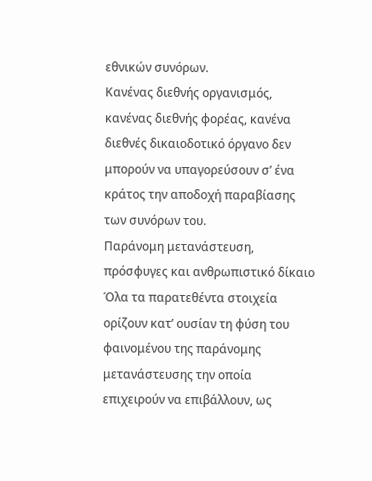εθνικών συνόρων.
Κανένας διεθνής οργανισμός, κανένας διεθνής φορέας, κανένα διεθνές δικαιοδοτικό όργανο δεν μπορούν να υπαγορεύσουν σ’ ένα κράτος την αποδοχή παραβίασης των συνόρων του.
Παράνομη μετανάστευση, πρόσφυγες και ανθρωπιστικό δίκαιο
Όλα τα παρατεθέντα στοιχεία ορίζουν κατ’ ουσίαν τη φύση του φαινομένου της παράνομης μετανάστευσης την οποία επιχειρούν να επιβάλλουν, ως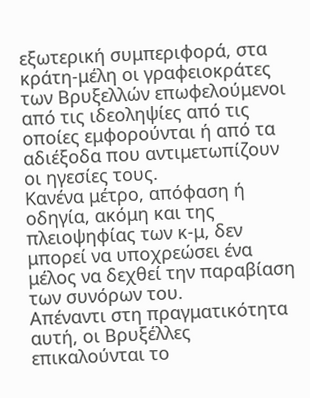εξωτερική συμπεριφορά, στα κράτη-μέλη οι γραφειοκράτες των Βρυξελλών επωφελούμενοι από τις ιδεοληψίες από τις οποίες εμφορούνται ή από τα αδιέξοδα που αντιμετωπίζουν οι ηγεσίες τους.
Κανένα μέτρο, απόφαση ή οδηγία, ακόμη και της πλειοψηφίας των κ-μ, δεν μπορεί να υποχρεώσει ένα μέλος να δεχθεί την παραβίαση των συνόρων του.
Απέναντι στη πραγματικότητα αυτή, οι Βρυξέλλες επικαλούνται το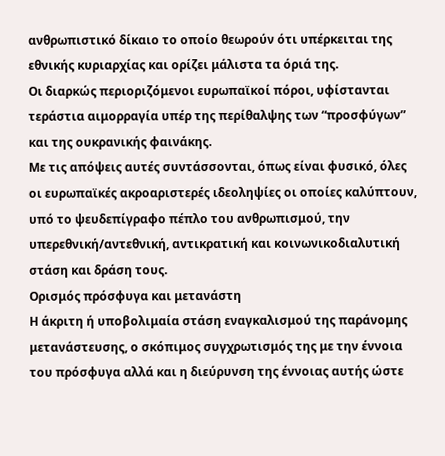ανθρωπιστικό δίκαιο το οποίο θεωρούν ότι υπέρκειται της εθνικής κυριαρχίας και ορίζει μάλιστα τα όριά της.
Οι διαρκώς περιοριζόμενοι ευρωπαϊκοί πόροι, υφίστανται τεράστια αιμορραγία υπέρ της περίθαλψης των “προσφύγων” και της ουκρανικής φαινάκης.
Με τις απόψεις αυτές συντάσσονται, όπως είναι φυσικό, όλες οι ευρωπαϊκές ακροαριστερές ιδεοληψίες οι οποίες καλύπτουν, υπό το ψευδεπίγραφο πέπλο του ανθρωπισμού, την υπερεθνική/αντεθνική, αντικρατική και κοινωνικοδιαλυτική στάση και δράση τους.
Ορισμός πρόσφυγα και μετανάστη
Η άκριτη ή υποβολιμαία στάση εναγκαλισμού της παράνομης μετανάστευσης, ο σκόπιμος συγχρωτισμός της με την έννοια του πρόσφυγα αλλά και η διεύρυνση της έννοιας αυτής ώστε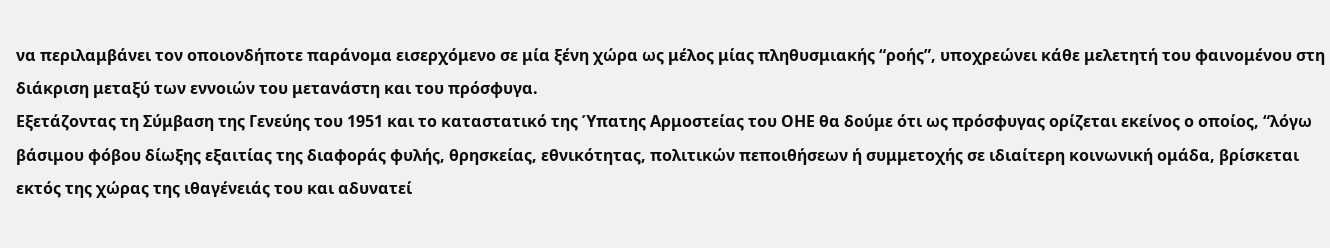να περιλαμβάνει τον οποιονδήποτε παράνομα εισερχόμενο σε μία ξένη χώρα ως μέλος μίας πληθυσμιακής “ροής”, υποχρεώνει κάθε μελετητή του φαινομένου στη διάκριση μεταξύ των εννοιών του μετανάστη και του πρόσφυγα.
Εξετάζοντας τη Σύμβαση της Γενεύης του 1951 και το καταστατικό της Ύπατης Αρμοστείας του ΟΗΕ θα δούμε ότι ως πρόσφυγας ορίζεται εκείνος ο οποίος, “λόγω βάσιμου φόβου δίωξης εξαιτίας της διαφοράς φυλής, θρησκείας, εθνικότητας, πολιτικών πεποιθήσεων ή συμμετοχής σε ιδιαίτερη κοινωνική ομάδα, βρίσκεται εκτός της χώρας της ιθαγένειάς του και αδυνατεί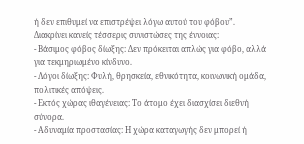ή δεν επιθυμεί να επιστρέψει λόγω αυτού του φόβου”.
Διακρίνει κανείς τέσσερις συνιστώσες της έννοιας:
- Βάσιμος φόβος δίωξης: Δεν πρόκειται απλώς για φόβο, αλλά για τεκμηριωμένο κίνδυνο.
- Λόγοι δίωξης: Φυλή, θρησκεία, εθνικότητα, κοινωνική ομάδα, πολιτικές απόψεις.
- Εκτός χώρας ιθαγένειας: Το άτομο έχει διασχίσει διεθνή σύνορα.
- Αδυναμία προστασίας: Η χώρα καταγωγής δεν μπορεί ή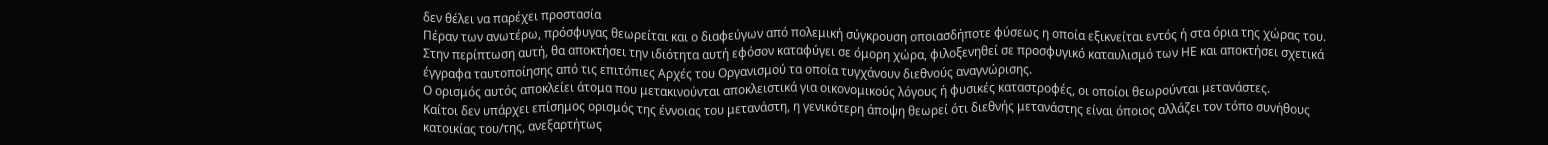δεν θέλει να παρέχει προστασία
Πέραν των ανωτέρω, πρόσφυγας θεωρείται και ο διαφεύγων από πολεμική σύγκρουση οποιασδήποτε φύσεως η οποία εξικνείται εντός ή στα όρια της χώρας του.
Στην περίπτωση αυτή, θα αποκτήσει την ιδιότητα αυτή εφόσον καταφύγει σε όμορη χώρα, φιλοξενηθεί σε προσφυγικό καταυλισμό των ΗΕ και αποκτήσει σχετικά έγγραφα ταυτοποίησης από τις επιτόπιες Αρχές του Οργανισμού τα οποία τυγχάνουν διεθνούς αναγνώρισης.
Ο ορισμός αυτός αποκλείει άτομα που μετακινούνται αποκλειστικά για οικονομικούς λόγους ή φυσικές καταστροφές, οι οποίοι θεωρούνται μετανάστες.
Καίτοι δεν υπάρχει επίσημος ορισμός της έννοιας του μετανάστη, η γενικότερη άποψη θεωρεί ότι διεθνής μετανάστης είναι όποιος αλλάζει τον τόπο συνήθους κατοικίας του/της, ανεξαρτήτως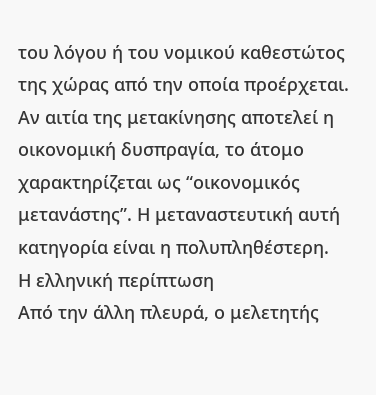του λόγου ή του νομικού καθεστώτος της χώρας από την οποία προέρχεται.
Αν αιτία της μετακίνησης αποτελεί η οικονομική δυσπραγία, το άτομο χαρακτηρίζεται ως “οικονομικός μετανάστης”. Η μεταναστευτική αυτή κατηγορία είναι η πολυπληθέστερη.
Η ελληνική περίπτωση
Από την άλλη πλευρά, ο μελετητής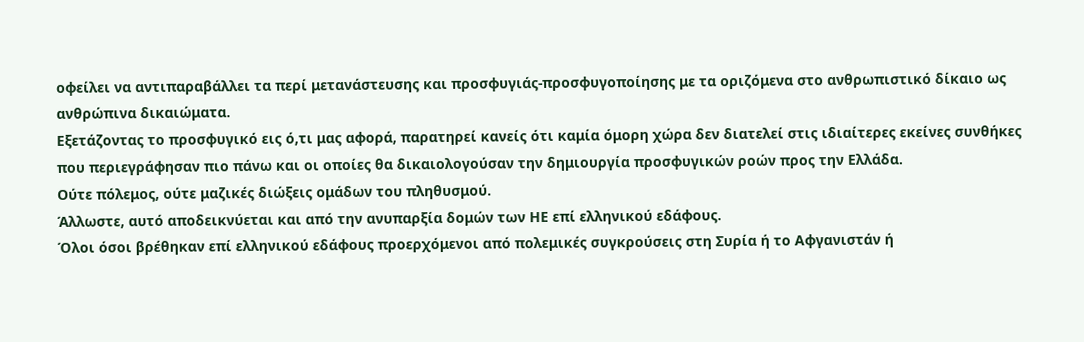οφείλει να αντιπαραβάλλει τα περί μετανάστευσης και προσφυγιάς-προσφυγοποίησης με τα οριζόμενα στο ανθρωπιστικό δίκαιο ως ανθρώπινα δικαιώματα.
Εξετάζοντας το προσφυγικό εις ό,τι μας αφορά, παρατηρεί κανείς ότι καμία όμορη χώρα δεν διατελεί στις ιδιαίτερες εκείνες συνθήκες που περιεγράφησαν πιο πάνω και οι οποίες θα δικαιολογούσαν την δημιουργία προσφυγικών ροών προς την Ελλάδα.
Ούτε πόλεμος, ούτε μαζικές διώξεις ομάδων του πληθυσμού.
Άλλωστε, αυτό αποδεικνύεται και από την ανυπαρξία δομών των ΗΕ επί ελληνικού εδάφους.
Όλοι όσοι βρέθηκαν επί ελληνικού εδάφους προερχόμενοι από πολεμικές συγκρούσεις στη Συρία ή το Αφγανιστάν ή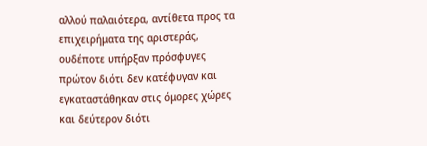αλλού παλαιότερα, αντίθετα προς τα επιχειρήματα της αριστεράς, ουδέποτε υπήρξαν πρόσφυγες πρώτον διότι δεν κατέφυγαν και εγκαταστάθηκαν στις όμορες χώρες και δεύτερον διότι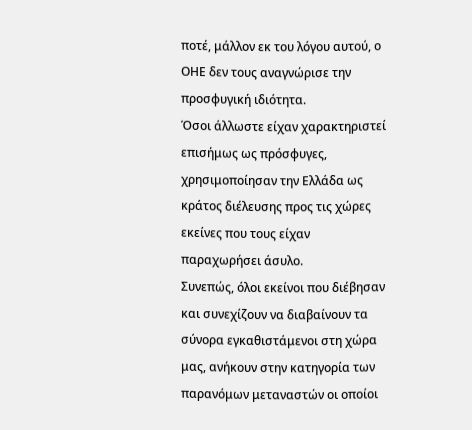ποτέ, μάλλον εκ του λόγου αυτού, ο ΟΗΕ δεν τους αναγνώρισε την προσφυγική ιδιότητα.
Όσοι άλλωστε είχαν χαρακτηριστεί επισήμως ως πρόσφυγες, χρησιμοποίησαν την Ελλάδα ως κράτος διέλευσης προς τις χώρες εκείνες που τους είχαν παραχωρήσει άσυλο.
Συνεπώς, όλοι εκείνοι που διέβησαν και συνεχίζουν να διαβαίνουν τα σύνορα εγκαθιστάμενοι στη χώρα μας, ανήκουν στην κατηγορία των παρανόμων μεταναστών οι οποίοι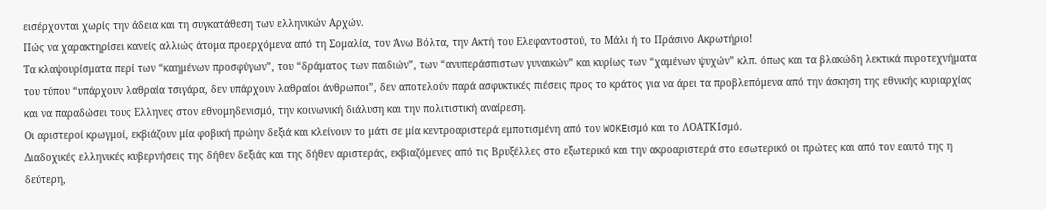εισέρχονται χωρίς την άδεια και τη συγκατάθεση των ελληνικών Αρχών.
Πώς να χαρακτηρίσει κανείς αλλιώς άτομα προερχόμενα από τη Σομαλία, τον Άνω Βόλτα, την Ακτή του Ελεφαντοστού, το Μάλι ή το Πράσινο Ακρωτήριο!
Τα κλαψουρίσματα περί των “καημένων προσφύγων”, του “δράματος των παιδιών”, των “ανυπεράσπιστων γυναικών” και κυρίως των “χαμένων ψυχών” κλπ. όπως και τα βλακώδη λεκτικά πυροτεχνήματα του τύπου “υπάρχουν λαθραία τσιγάρα, δεν υπάρχουν λαθραίοι άνθρωποι”, δεν αποτελούν παρά ασφυκτικές πιέσεις προς το κράτος για να άρει τα προβλεπόμενα από την άσκηση της εθνικής κυριαρχίας και να παραδώσει τους Ελληνες στον εθνομηδενισμό, την κοινωνική διάλυση και την πολιτιστική αναίρεση.
Οι αριστεροί κρωγμοί, εκβιάζουν μία φοβική πρώην δεξιά και κλείνουν το μάτι σε μία κεντροαριστερά εμποτισμένη από τον WOKEισμό και το ΛΟΑΤΚΙσμό.
Διαδοχικές ελληνικές κυβερνήσεις της δήθεν δεξιάς και της δήθεν αριστεράς, εκβιαζόμενες από τις Βρυξέλλες στο εξωτερικό και την ακροαριστερά στο εσωτερικό οι πρώτες και από τον εαυτό της η δεύτερη,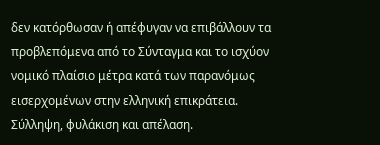δεν κατόρθωσαν ή απέφυγαν να επιβάλλουν τα προβλεπόμενα από το Σύνταγμα και το ισχύον νομικό πλαίσιο μέτρα κατά των παρανόμως εισερχομένων στην ελληνική επικράτεια.
Σύλληψη, φυλάκιση και απέλαση.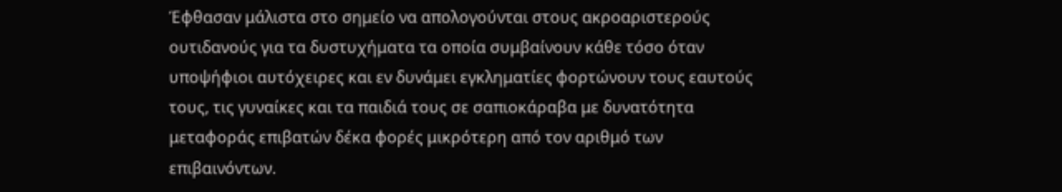Έφθασαν μάλιστα στο σημείο να απολογούνται στους ακροαριστερούς ουτιδανούς για τα δυστυχήματα τα οποία συμβαίνουν κάθε τόσο όταν υποψήφιοι αυτόχειρες και εν δυνάμει εγκληματίες φορτώνουν τους εαυτούς τους, τις γυναίκες και τα παιδιά τους σε σαπιοκάραβα με δυνατότητα μεταφοράς επιβατών δέκα φορές μικρότερη από τον αριθμό των επιβαινόντων.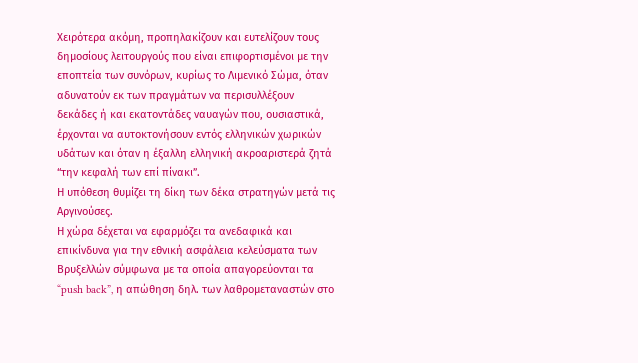Χειρότερα ακόμη, προπηλακίζουν και ευτελίζουν τους δημοσίους λειτουργούς που είναι επιφορτισμένοι με την εποπτεία των συνόρων, κυρίως το Λιμενικό Σώμα, όταν αδυνατούν εκ των πραγμάτων να περισυλλέξουν δεκάδες ή και εκατοντάδες ναυαγών που, ουσιαστικά, έρχονται να αυτοκτονήσουν εντός ελληνικών χωρικών υδάτων και όταν η έξαλλη ελληνική ακροαριστερά ζητά “την κεφαλή των επί πίνακι”.
Η υπόθεση θυμίζει τη δίκη των δέκα στρατηγών μετά τις Αργινούσες.
Η χώρα δέχεται να εφαρμόζει τα ανεδαφικά και επικίνδυνα για την εθνική ασφάλεια κελεύσματα των Βρυξελλών σύμφωνα με τα οποία απαγορεύονται τα “push back”, η απώθηση δηλ. των λαθρομεταναστών στο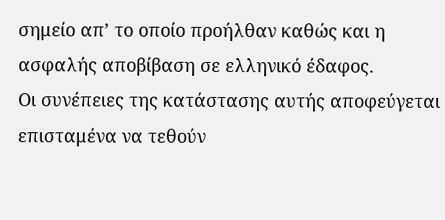σημείο απ’ το οποίο προήλθαν καθώς και η ασφαλής αποβίβαση σε ελληνικό έδαφος.
Οι συνέπειες της κατάστασης αυτής αποφεύγεται επισταμένα να τεθούν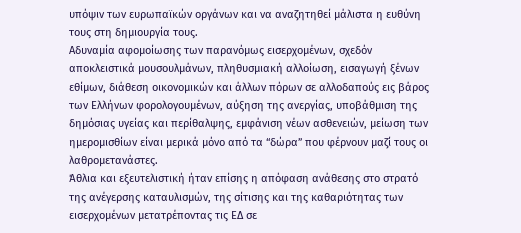υπόψιν των ευρωπαϊκών οργάνων και να αναζητηθεί μάλιστα η ευθύνη τους στη δημιουργία τους.
Αδυναμία αφομοίωσης των παρανόμως εισερχομένων, σχεδόν αποκλειστικά μουσουλμάνων, πληθυσμιακή αλλοίωση, εισαγωγή ξένων εθίμων, διάθεση οικονομικών και άλλων πόρων σε αλλοδαπούς εις βάρος των Ελλήνων φορολογουμένων, αύξηση της ανεργίας, υποβάθμιση της δημόσιας υγείας και περίθαλψης, εμφάνιση νέων ασθενειών, μείωση των ημερομισθίων είναι μερικά μόνο από τα “δώρα” που φέρνουν μαζί τους οι λαθρομετανάστες.
Άθλια και εξευτελιστική ήταν επίσης η απόφαση ανάθεσης στο στρατό της ανέγερσης καταυλισμών, της σίτισης και της καθαριότητας των εισερχομένων μετατρέποντας τις ΕΔ σε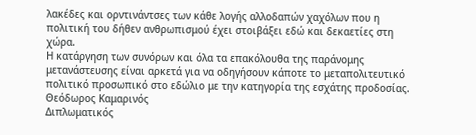λακέδες και ορντινάντσες των κάθε λογής αλλοδαπών χαχόλων που η πολιτική του δήθεν ανθρωπισμού έχει στοιβάξει εδώ και δεκαετίες στη χώρα.
Η κατάργηση των συνόρων και όλα τα επακόλουθα της παράνομης μετανάστευσης είναι αρκετά για να οδηγήσουν κάποτε το μεταπολιτευτικό πολιτικό προσωπικό στο εδώλιο με την κατηγορία της εσχάτης προδοσίας.
Θεόδωρος Καμαρινός
Διπλωματικός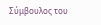Σύμβουλος του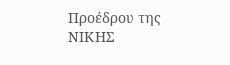Προέδρου της ΝΙΚΗΣ